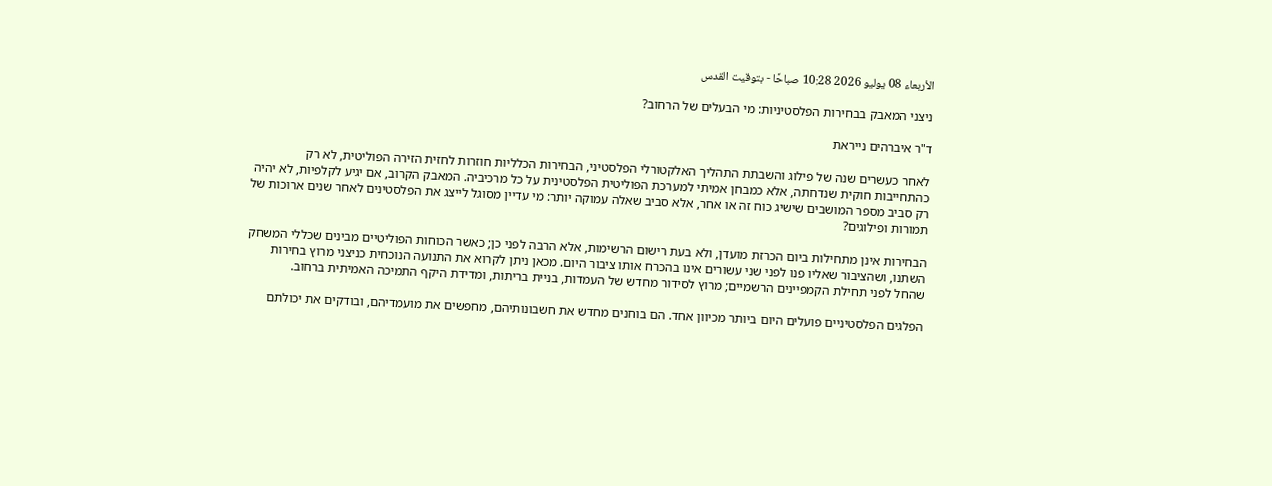الأربعاء 08 يوليو 2026 10:28 صباحًا - بتوقيت القدس

ניצני המאבק בבחירות הפלסטיניות: מי הבעלים של הרחוב?

ד"ר איברהים נייראת

לאחר כעשרים שנה של פילוג והשבתת התהליך האלקטורלי הפלסטיני, הבחירות הכלליות חוזרות לחזית הזירה הפוליטית, לא רק כהתחייבות חוקית שנדחתה, אלא כמבחן אמיתי למערכת הפוליטית הפלסטינית על כל מרכיביה. המאבק הקרוב, אם יגיע לקלפיות, לא יהיה רק סביב מספר המושבים שישיג כוח זה או אחר, אלא סביב שאלה עמוקה יותר: מי עדיין מסוגל לייצג את הפלסטינים לאחר שנים ארוכות של תמורות ופילוגים?

הבחירות אינן מתחילות ביום הכרזת מועדן, ולא בעת רישום הרשימות, אלא הרבה לפני כן; כאשר הכוחות הפוליטיים מבינים שכללי המשחק השתנו, ושהציבור שאליו פנו לפני שני עשורים אינו בהכרח אותו ציבור היום. מכאן ניתן לקרוא את התנועה הנוכחית כניצני מרוץ בחירות שהחל לפני תחילת הקמפיינים הרשמיים; מרוץ לסידור מחדש של העמדות, בניית בריתות, ומדידת היקף התמיכה האמיתית ברחוב.

הפלגים הפלסטיניים פועלים היום ביותר מכיוון אחד. הם בוחנים מחדש את חשבונותיהם, מחפשים את מועמדיהם, ובודקים את יכולתם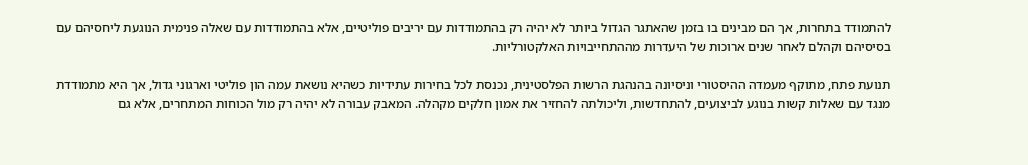להתמודד בתחרות, אך הם מבינים בו בזמן שהאתגר הגדול ביותר לא יהיה רק בהתמודדות עם יריבים פוליטיים, אלא בהתמודדות עם שאלה פנימית הנוגעת ליחסיהם עם בסיסיהם וקהלם לאחר שנים ארוכות של היעדרות מההתחייבויות האלקטורליות.

תנועת פתח, מתוקף מעמדה ההיסטורי וניסיונה בהנהגת הרשות הפלסטינית, נכנסת לכל בחירות עתידיות כשהיא נושאת עמה הון פוליטי וארגוני גדול, אך היא מתמודדת מנגד עם שאלות קשות בנוגע לביצועים, להתחדשות, וליכולתה להחזיר את אמון חלקים מקהלה. המאבק עבורה לא יהיה רק מול הכוחות המתחרים, אלא גם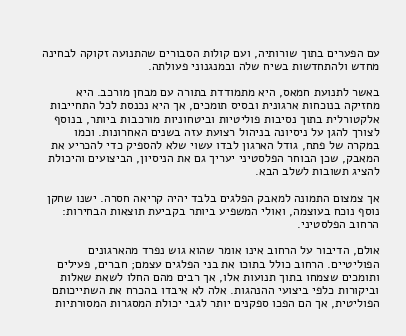עם הפערים בתוך שורותיה, ועם קולות הסבורים שהתנועה זקוקה לבחינה מחדש ולהתחדשות בשיח שלה ובמנגנוני פעולתה.

באשר לתנועת חמאס, היא מתמודדת בתורה עם מבחן מורכב. היא מחזיקה בנוכחות ארגונית ובסיס תומכים, אך היא נכנסת לכל התחייבות אלקטורלית בתוך נסיבות פוליטיות וביטחוניות מורכבות ביותר, בנוסף לצורך להגן על ניסיונה בניהול רצועת עזה בשנים האחרונות. וכמו במקרה של פתח, גודל הארגון לבדו עשוי שלא להספיק כדי להכריע את המאבק, שכן הבוחר הפלסטיני יעריך גם את הניסיון, הביצועים והיכולת להציג תשובות לשלב הבא.

אך צמצום התמונה למאבק הפלגים בלבד יהיה קריאה חסרה. ישנו שחקן נוסף נוכח בעוצמה, ואולי המשפיע ביותר בקביעת תוצאות הבחירות: הרחוב הפלסטיני.

אולם, הדיבור על הרחוב אינו אומר שהוא גוש נפרד מהארגונים הפוליטיים. הרחוב כולל בתוכו את בני הפלגים עצמם; חברים, פעילים ותומכים שצמחו בתוך תנועות אלו, אך רבים מהם החלו לשאת שאלות וביקורות כלפי ביצועי ההנהגות. אלה לא איבדו בהכרח את השתייכותם הפוליטית, אך הם הפכו ספקנים יותר לגבי יכולת המסגרות המסורתיות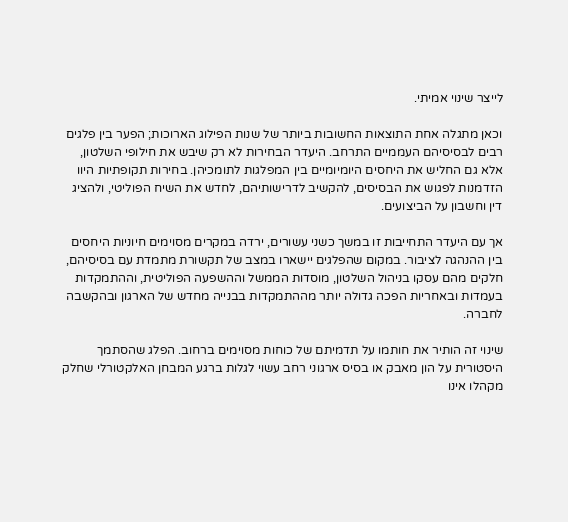לייצר שינוי אמיתי.

וכאן מתגלה אחת התוצאות החשובות ביותר של שנות הפילוג הארוכות; הפער בין פלגים רבים לבסיסיהם העממיים התרחב. היעדר הבחירות לא רק שיבש את חילופי השלטון, אלא גם החליש את היחסים היומיומיים בין המפלגות לתומכיהן. בחירות תקופתיות היוו הזדמנות לפגוש את הבסיסים, להקשיב לדרישותיהם, לחדש את השיח הפוליטי, ולהציג דין וחשבון על הביצועים.

אך עם היעדר התחייבות זו במשך כשני עשורים, ירדה במקרים מסוימים חיוניות היחסים בין ההנהגה לציבור. במקום שהפלגים יישארו במצב של תקשורת מתמדת עם בסיסיהם, חלקים מהם עסקו בניהול השלטון, מוסדות הממשל וההשפעה הפוליטית, וההתמקדות בעמדות ובאחריות הפכה גדולה יותר מההתמקדות בבנייה מחדש של הארגון ובהקשבה לחברה.

שינוי זה הותיר את חותמו על תדמיתם של כוחות מסוימים ברחוב. הפלג שהסתמך היסטורית על הון מאבק או בסיס ארגוני רחב עשוי לגלות ברגע המבחן האלקטורלי שחלק מקהלו אינו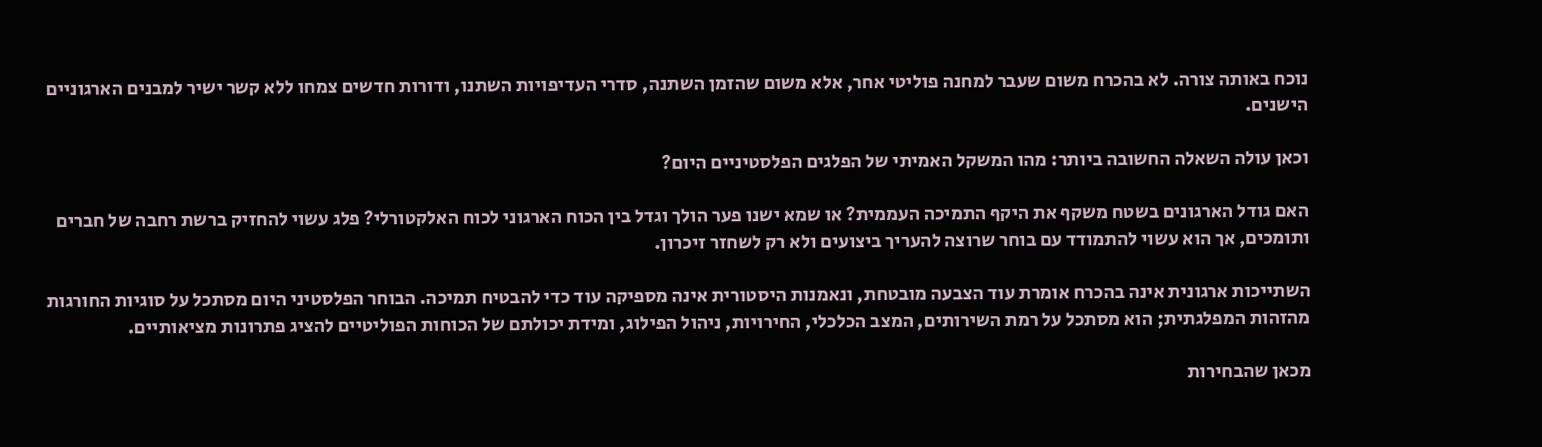נוכח באותה צורה. לא בהכרח משום שעבר למחנה פוליטי אחר, אלא משום שהזמן השתנה, סדרי העדיפויות השתנו, ודורות חדשים צמחו ללא קשר ישיר למבנים הארגוניים הישנים.

וכאן עולה השאלה החשובה ביותר: מהו המשקל האמיתי של הפלגים הפלסטיניים היום?

האם גודל הארגונים בשטח משקף את היקף התמיכה העממית? או שמא ישנו פער הולך וגדל בין הכוח הארגוני לכוח האלקטורלי? פלג עשוי להחזיק ברשת רחבה של חברים ותומכים, אך הוא עשוי להתמודד עם בוחר שרוצה להעריך ביצועים ולא רק לשחזר זיכרון.

השתייכות ארגונית אינה בהכרח אומרת עוד הצבעה מובטחת, ונאמנות היסטורית אינה מספיקה עוד כדי להבטיח תמיכה. הבוחר הפלסטיני היום מסתכל על סוגיות החורגות מהזהות המפלגתית; הוא מסתכל על רמת השירותים, המצב הכלכלי, החירויות, ניהול הפילוג, ומידת יכולתם של הכוחות הפוליטיים להציג פתרונות מציאותיים.

מכאן שהבחירות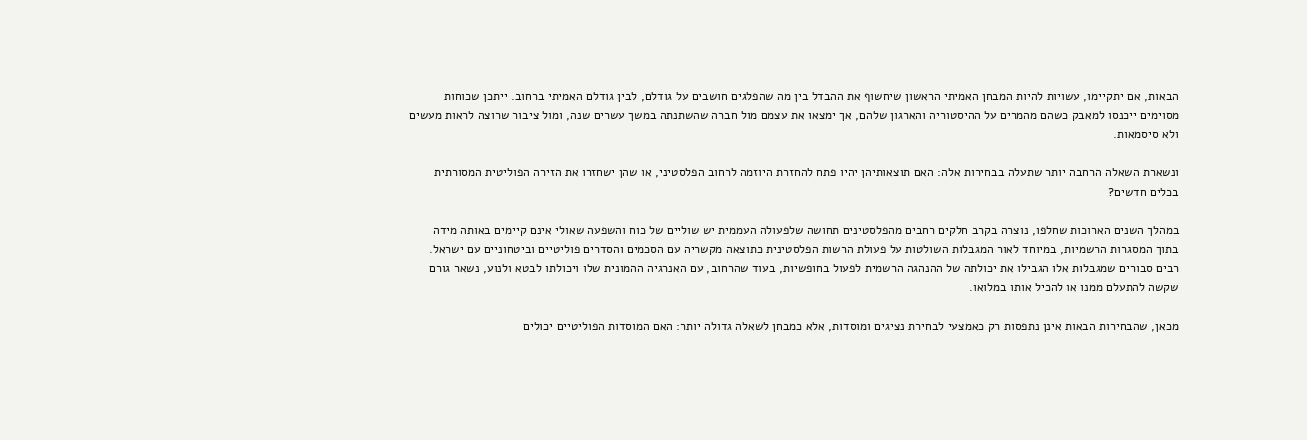הבאות, אם יתקיימו, עשויות להיות המבחן האמיתי הראשון שיחשוף את ההבדל בין מה שהפלגים חושבים על גודלם, לבין גודלם האמיתי ברחוב. ייתכן שכוחות מסוימים ייכנסו למאבק כשהם מהמרים על ההיסטוריה והארגון שלהם, אך ימצאו את עצמם מול חברה שהשתנתה במשך עשרים שנה, ומול ציבור שרוצה לראות מעשים ולא סיסמאות.

ונשארת השאלה הרחבה יותר שתעלה בבחירות אלה: האם תוצאותיהן יהיו פתח להחזרת היוזמה לרחוב הפלסטיני, או שהן ישחזרו את הזירה הפוליטית המסורתית בכלים חדשים?

במהלך השנים הארוכות שחלפו, נוצרה בקרב חלקים רחבים מהפלסטינים תחושה שלפעולה העממית יש שוליים של כוח והשפעה שאולי אינם קיימים באותה מידה בתוך המסגרות הרשמיות, במיוחד לאור המגבלות השולטות על פעולת הרשות הפלסטינית כתוצאה מקשריה עם הסכמים והסדרים פוליטיים וביטחוניים עם ישראל. רבים סבורים שמגבלות אלו הגבילו את יכולתה של ההנהגה הרשמית לפעול בחופשיות, בעוד שהרחוב, עם האנרגיה ההמונית שלו ויכולתו לבטא ולנוע, נשאר גורם שקשה להתעלם ממנו או להכיל אותו במלואו.

מכאן, שהבחירות הבאות אינן נתפסות רק כאמצעי לבחירת נציגים ומוסדות, אלא כמבחן לשאלה גדולה יותר: האם המוסדות הפוליטיים יכולים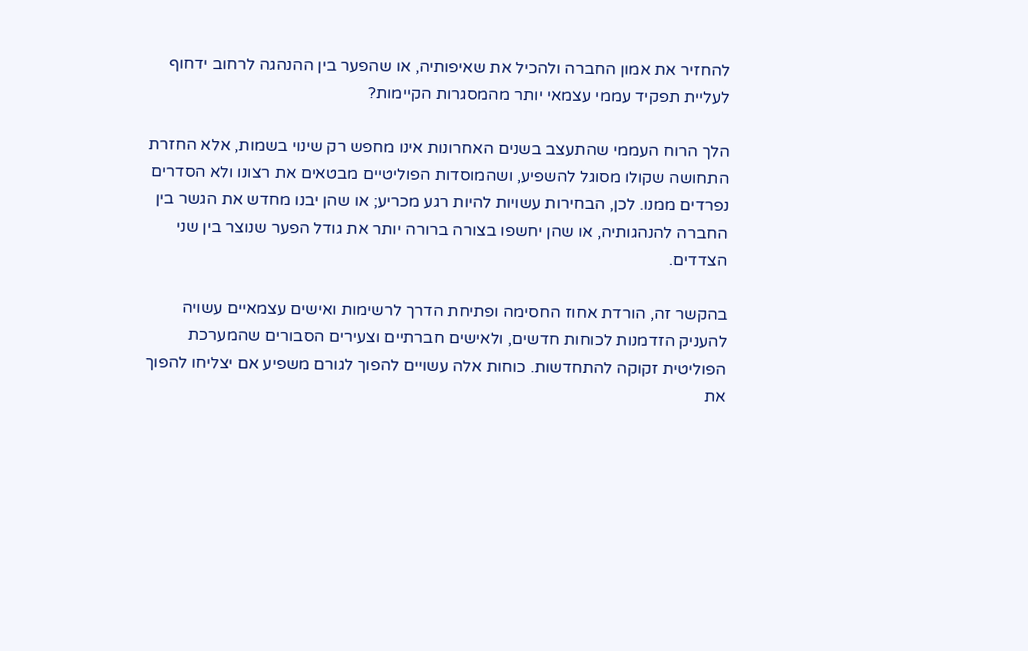להחזיר את אמון החברה ולהכיל את שאיפותיה, או שהפער בין ההנהגה לרחוב ידחוף לעליית תפקיד עממי עצמאי יותר מהמסגרות הקיימות?

הלך הרוח העממי שהתעצב בשנים האחרונות אינו מחפש רק שינוי בשמות, אלא החזרת התחושה שקולו מסוגל להשפיע, ושהמוסדות הפוליטיים מבטאים את רצונו ולא הסדרים נפרדים ממנו. לכן, הבחירות עשויות להיות רגע מכריע; או שהן יבנו מחדש את הגשר בין החברה להנהגותיה, או שהן יחשפו בצורה ברורה יותר את גודל הפער שנוצר בין שני הצדדים.

בהקשר זה, הורדת אחוז החסימה ופתיחת הדרך לרשימות ואישים עצמאיים עשויה להעניק הזדמנות לכוחות חדשים, ולאישים חברתיים וצעירים הסבורים שהמערכת הפוליטית זקוקה להתחדשות. כוחות אלה עשויים להפוך לגורם משפיע אם יצליחו להפוך את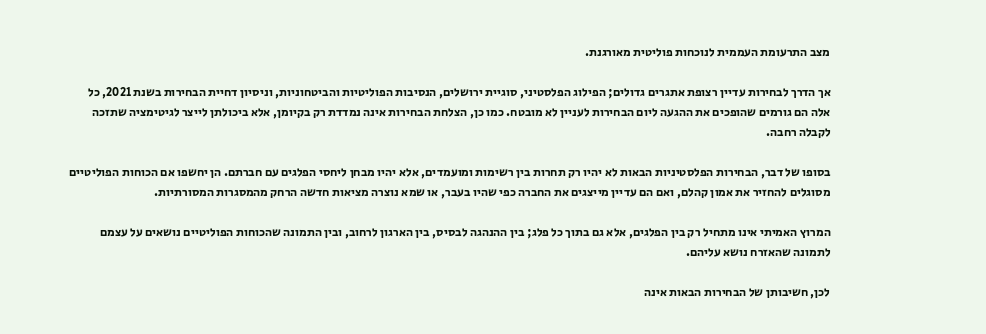מצב התרעומת העממית לנוכחות פוליטית מאורגנת.

אך הדרך לבחירות עדיין רצופת אתגרים גדולים; הפילוג הפלסטיני, סוגיית ירושלים, הנסיבות הפוליטיות והביטחוניות, וניסיון דחיית הבחירות בשנת 2021, כל אלה הם גורמים שהופכים את ההגעה ליום הבחירות לעניין לא מובטח. כמו כן, הצלחת הבחירות אינה נמדדת רק בקיומן, אלא ביכולתן לייצר לגיטימציה שתזכה לקבלה רחבה.

בסופו של דבר, הבחירות הפלסטיניות הבאות לא יהיו רק תחרות בין רשימות ומועמדים, אלא יהיו מבחן ליחסי הפלגים עם חברתם. הן יחשפו אם הכוחות הפוליטיים מסוגלים להחזיר את אמון קהלם, ואם הם עדיין מייצגים את החברה כפי שהיו בעבר, או שמא נוצרה מציאות חדשה הרחק מהמסגרות המסורתיות.

המרוץ האמיתי אינו מתחיל רק בין הפלגים, אלא גם בתוך כל פלג; בין ההנהגה לבסיס, בין הארגון לרחוב, ובין התמונה שהכוחות הפוליטיים נושאים על עצמם לתמונה שהאזרח נושא עליהם.

לכן, חשיבותן של הבחירות הבאות אינה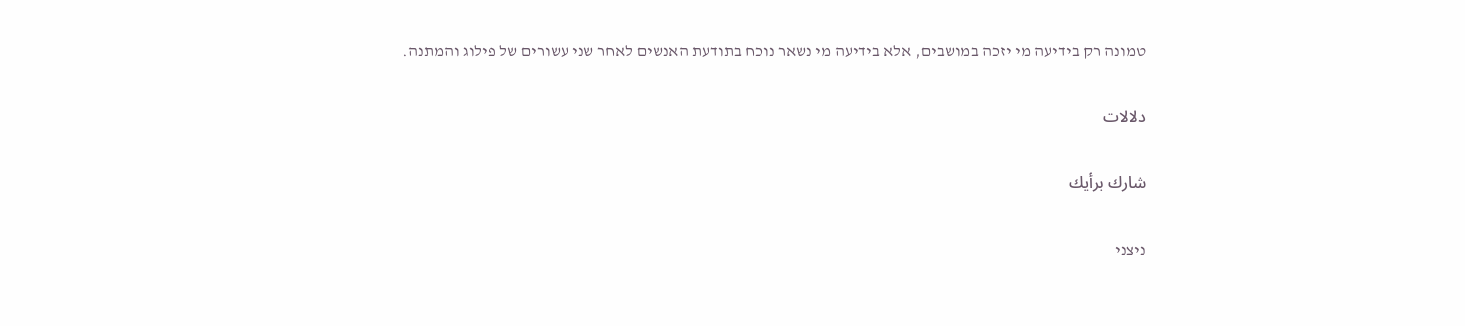טמונה רק בידיעה מי יזכה במושבים, אלא בידיעה מי נשאר נוכח בתודעת האנשים לאחר שני עשורים של פילוג והמתנה.

دلالات

شارك برأيك

ניצני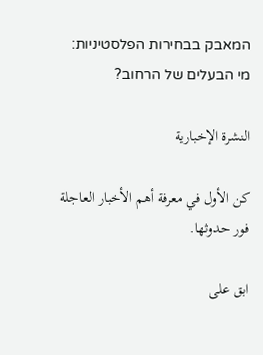המאבק בבחירות הפלסטיניות: מי הבעלים של הרחוב?

النشرة الإخبارية

كن الأول في معرفة أهم الأخبار العاجلة فور حدوثها.

ابق على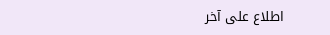اطلاع على آخر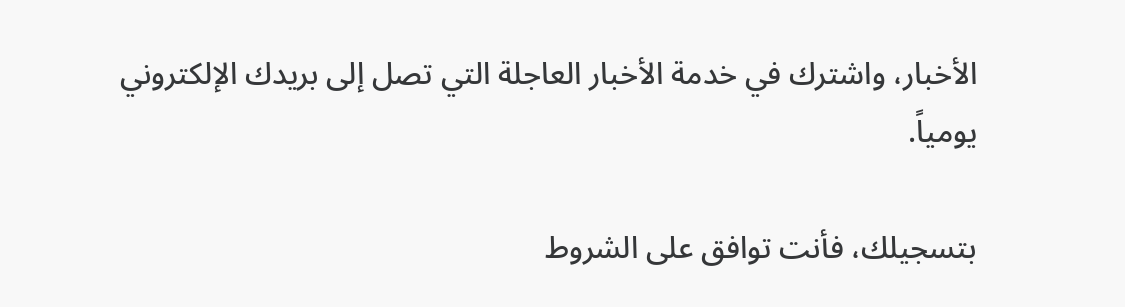الأخبار، واشترك في خدمة الأخبار العاجلة التي تصل إلى بريدك الإلكتروني يومياً.

بتسجيلك، فأنت توافق على الشروط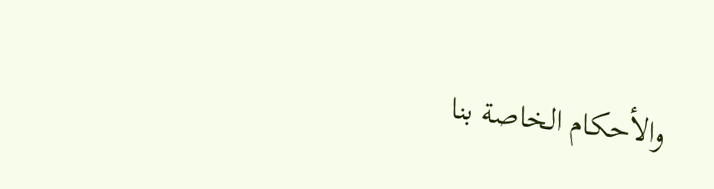والأحكام الخاصة بنا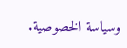وسياسة الخصوصية.